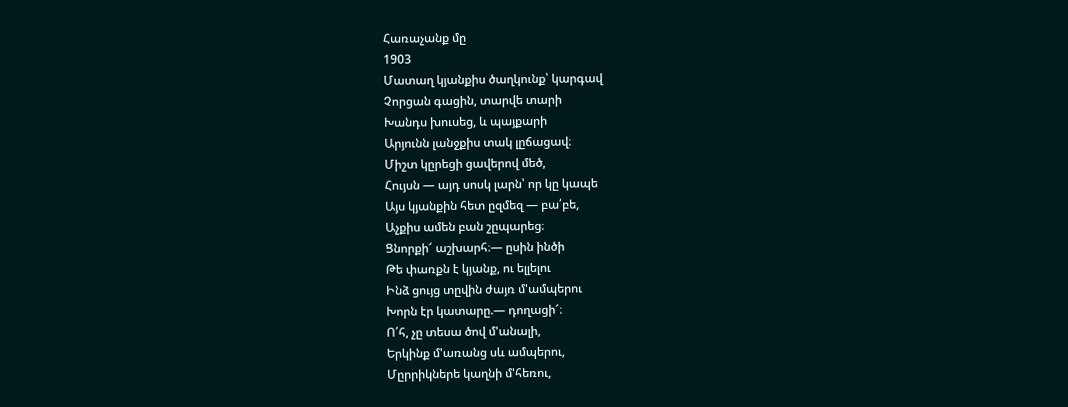Հառաչանք մը
1903
Մատաղ կյանքիս ծաղկունք՝ կարգավ
Չորցան գացին, տարվե տարի
Խանդս խուսեց, և պայքարի
Արյունն լանջքիս տակ լըճացավ։
Միշտ կըրեցի ցավերով մեծ,
Հույսն — այդ սոսկ լարն՝ որ կը կապե
Այս կյանքին հետ ըզմեզ — բա՛բե,
Աչքիս ամեն բան շըպարեց։
Ցնորքի՜ աշխարհ։— ըսին ինծի
Թե փառքն է կյանք, ու ելլելու
Ինձ ցույց տըվին ժայռ մ'ամպերու
Խորն էր կատարը.— դողացի՜։
Ո՛հ, չը տեսա ծով մ'անալի,
Երկինք մ'առանց սև ամպերու,
Մըրրիկներե կաղնի մ'հեռու,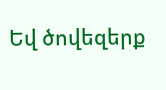Եվ ծովեզերք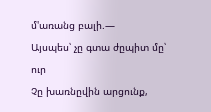մ'առանց բալի.—
Այսպես՝ չը գտա ժըպիտ մը՝ ուր
Չը խառնըվին արցունք,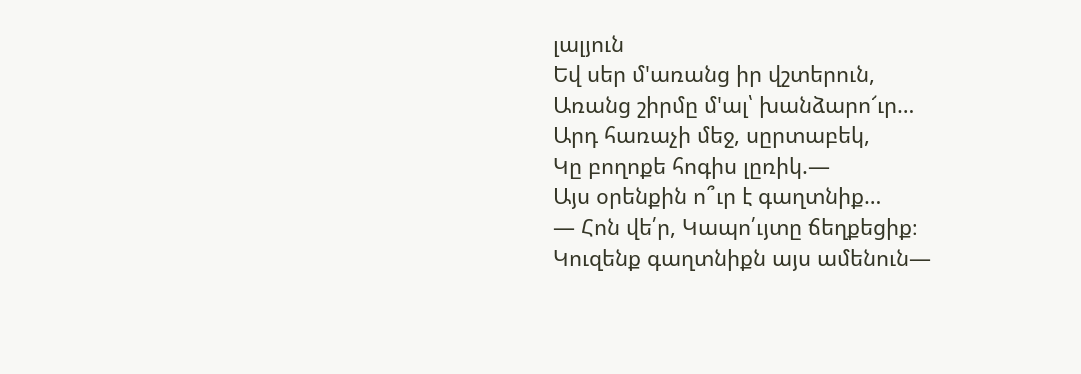լալյուն
Եվ սեր մ'առանց իր վշտերուն,
Առանց շիրմը մ'ալ՝ խանձարո՜ւր…
Արդ հառաչի մեջ, սըրտաբեկ,
Կը բողոքե հոգիս լըռիկ.—
Այս օրենքին ո՞ւր է գաղտնիք…
— Հոն վե՛ր, Կապո՛ւյտը ճեղքեցիք։
Կուզենք գաղտնիքն այս ամենուն—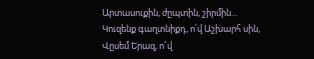Արտասուքին, ժըպտին, շիրմին…
Կուզենք գաղտնիքդ, ո՛վ Աշխարհ սին,
Վըսեմ Երազ, ո՜վ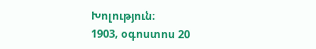Խոլություն։
1903, օգոստոս 20